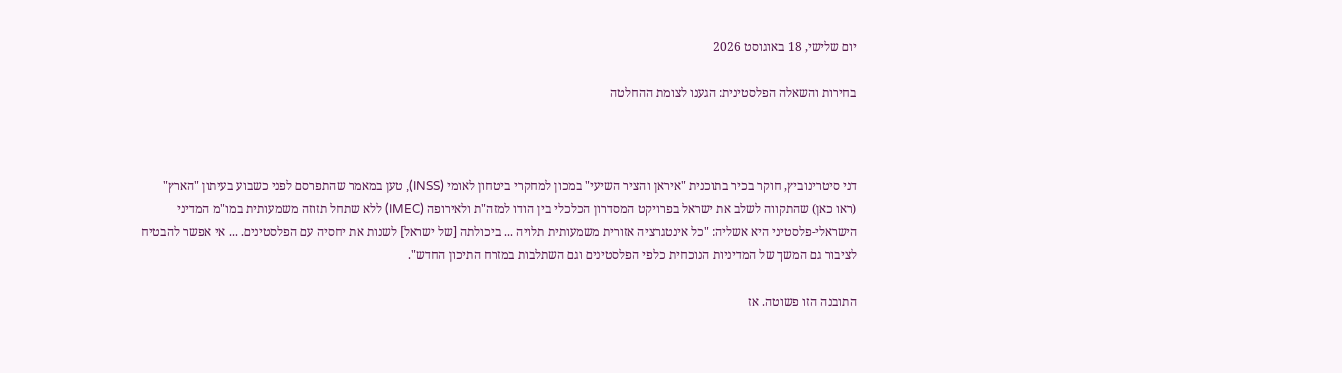יום שלישי, 18 באוגוסט 2026

בחירות והשאלה הפלסטינית: הגענו לצומת ההחלטה



דני סיטרינוביץ, חוקר בכיר בתוכנית "איראן והציר השיעי" במכון למחקרי ביטחון לאומי (INSS), טען במאמר שהתפרסם לפני כשבוע בעיתון "הארץ" (ראו כאן) שהתקווה לשלב את ישראל בפרויקט המסדרון הכלכלי בין הודו למזה"ת ולאירופה (IMEC) ללא שתחל תזוזה משמעותית במו"מ המדיני הישראלי-פלסטיני היא אשליה: "כל אינטגרציה אזורית משמעותית תלויה ... ביכולתה [של ישראל] לשנות את יחסיה עם הפלסטינים. ... אי אפשר להבטיח לציבור גם המשך של המדיניות הנוכחית כלפי הפלסטינים וגם השתלבות במזרח התיכון החדש".

התובנה הזו פשוטה. אז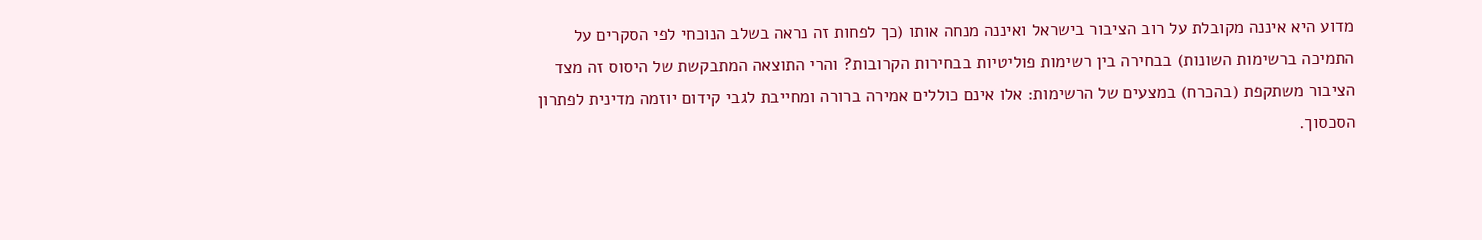מדוע היא איננה מקובלת על רוב הציבור בישראל ואיננה מנחה אותו (כך לפחות זה נראה בשלב הנוכחי לפי הסקרים על התמיכה ברשימות השונות) בבחירה בין רשימות פוליטיות בבחירות הקרובות? והרי התוצאה המתבקשת של היסוס זה מצד הציבור משתקפת (בהכרח) במצעים של הרשימות: אלו אינם כוללים אמירה ברורה ומחייבת לגבי קידום יוזמה מדינית לפתרון הסכסוך.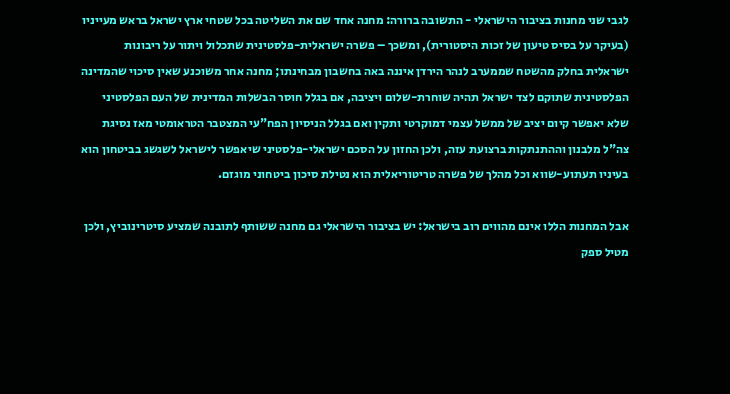לגבי שני מחנות בציבור הישראלי - התשובה ברורה: מחנה אחד שם את השליטה בכל שטחי ארץ ישראל בראש מעייניו (בעיקר על בסיס טיעון של זכות היסטורית), ומשכך – פשרה ישראלית-פלסטינית שתכלול ויתור על ריבונות ישראלית בחלק מהשטח שממערב לנהר הירדן איננה באה בחשבון מבחינתו; מחנה אחר משוכנע שאין סיכוי שהמדינה הפלסטינית שתוקם לצד ישראל תהיה שוחרת-שלום ויציבה, אם בגלל חוסר הבשלות המדינית של העם הפלסטיני שלא יאפשר קיום יציב של ממשל עצמי דמוקרטי ותקין ואם בגלל הניסיון הפח"עי המצטבר הטראומטי מאז נסיגת צה"ל מלבנון וההתנתקות ברצועת עזה, ולכן החזון על הסכם ישראלי-פלסטיני שיאפשר לישראל לשגשג בביטחון הוא בעיניו תעתוע-שווא וכל מהלך של פשרה טריטוריאלית הוא נטילת סיכון ביטחוני מוגזם.

אבל המחנות הללו אינם מהווים רוב בישראל: יש בציבור הישראלי גם מחנה ששותף לתובנה שמציע סיטרינוביץ, ולכן מטיל ספק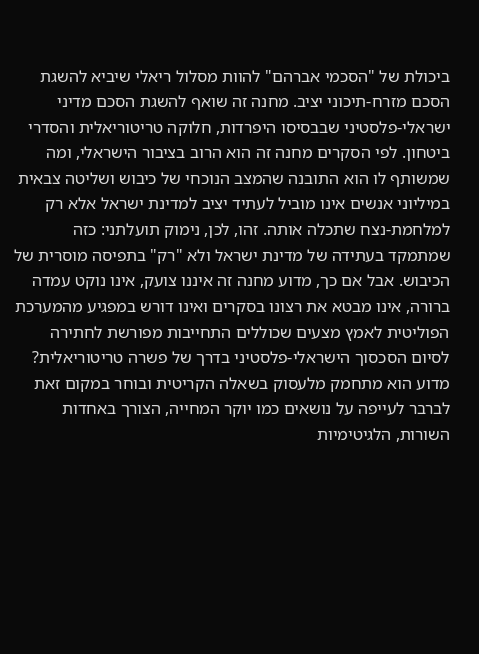ביכולת של "הסכמי אברהם" להוות מסלול ריאלי שיביא להשגת הסכם מזרח-תיכוני יציב. מחנה זה שואף להשגת הסכם מדיני ישראלי-פלסטיני שבבסיסו היפרדות, חלוקה טריטוריאלית והסדרי ביטחון. לפי הסקרים מחנה זה הוא הרוב בציבור הישראלי, ומה שמשותף לו הוא התובנה שהמצב הנוכחי של כיבוש ושליטה צבאית במיליוני אנשים אינו מוביל לעתיד יציב למדינת ישראל אלא רק למלחמת-נצח שתכלה אותה. זהו, לכן, נימוק תועלתני: כזה שמתמקד בעתידה של מדינת ישראל ולא "רק" בתפיסה מוסרית של הכיבוש. אבל אם כך, מדוע מחנה זה איננו צועק, אינו נוקט עמדה ברורה, אינו מבטא את רצונו בסקרים ואינו דורש במפגיע מהמערכת הפוליטית לאמץ מצעים שכוללים התחייבות מפורשת לחתירה לסיום הסכסוך הישראלי-פלסטיני בדרך של פשרה טריטוריאלית? מדוע הוא מתחמק מלעסוק בשאלה הקריטית ובוחר במקום זאת לברבר לעייפה על נושאים כמו יוקר המחייה, הצורך באחדות השורות, הלגיטימיות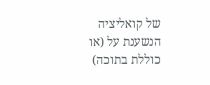של קואליציה הנשענת על (או כוללת בתוכה)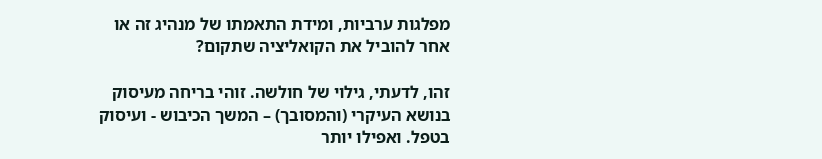מפלגות ערביות, ומידת התאמתו של מנהיג זה או אחר להוביל את הקואליציה שתקום?

זהו, לדעתי, גילוי של חולשה. זוהי בריחה מעיסוק בנושא העיקרי (והמסובך) – המשך הכיבוש - ועיסוק בטפל. ואפילו יותר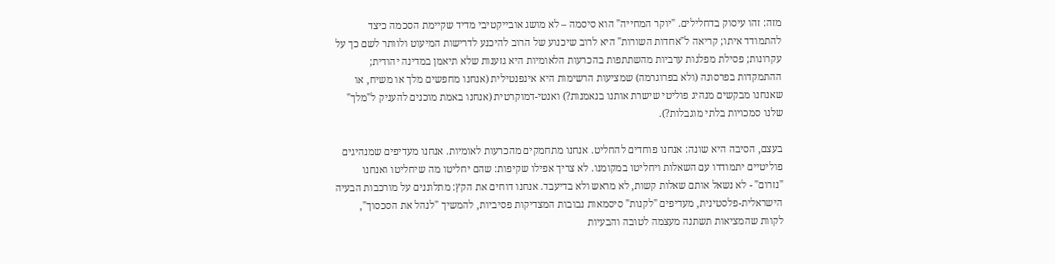מזה: זהו עיסוק בדחלילים. "יוקר המחייה" הוא סיסמה – לא מושג אובייקטיבי מדיד שקיימת הסכמה כיצד להתמודד איתו; קריאה ל"אחדות השורות" היא לרוב שיכנוע של הרוב להיכנע לדרישות המיעוט ולוותר לשם כך על עקרונות; פסילת מפלגות ערביות מהשתתפות בהכרעות הלאומיות היא גזענות שלא תיאמן במדינה יהודית; ההתמקדות בפרסונה (ולא בפרוגרמה) שמציעות הרשימות היא אינפנטילית (אנחנו מחפשים מלך או משיח, או שאנחנו מבקשים מנהיג פוליטי שישרת אותנו בנאמנות?) ואנטי-דמוקרטית (אנחנו באמת מוכנים להעניק ל"מלך" שלנו סמכויות בלתי מוגבלות?).

בעצם, הסיבה היא שונה: אנחנו פוחדים להחליט. אנחנו מתחמקים מהכרעות לאומיות. אנחנו מעדיפים שמנהיגים פוליטיים יתמודדו עם השאלות ויחליטו במקומנו. לא צריך אפילו שקיפות: שהם יחליטו מה שיחליטו ואנחנו "נזרום" - לא נשאל אותם שאלות קשות, לא מראש ולא בדיעבד. אנחנו דוחים את הקץ: מתלוננים על מורכבות הבעיה הישראלית-פלסטינית, מעדיפים "לקנות" סיסמאות נבובות המצדיקות פסיביות, להמשיך "לנהל את הסכסוך", לקוות שהמציאות תשתנה מעצמה לטובה והבעיות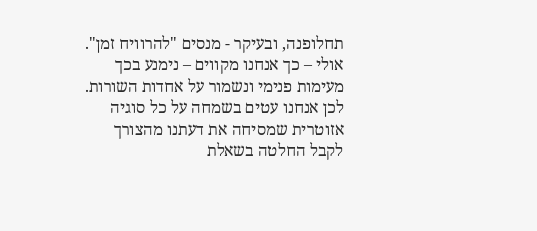תחלופנה, ובעיקר - מנסים "להרוויח זמן". אולי – כך אנחנו מקווים – נימנע בכך מעימות פנימי ונשמור על אחדות השורות. לכן אנחנו עטים בשמחה על כל סוגיה אזוטרית שמסיחה את דעתנו מהצורך לקבל החלטה בשאלת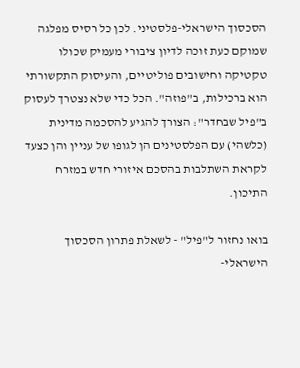הסכסוך הישראלי-פלסטיני. לכן כל רסיס מפלגה שמוקם כעת זוכה לדיון ציבורי מעמיק שכולו טקטיקה וחישובים פוליטיים, והעיסוק התקשורתי הוא ברכילות, ב"פוזה". הכל כדי שלא נצטרך לעסוק ב"פיל שבחדר": הצורך להגיע להסכמה מדינית (כלשהי) עם הפלסטינים הן לגופו של עניין והן כצעד לקראת השתלבות בהסכם איזורי חדש במזרח התיכון.

בואו נחזור ל"פיל" - לשאלת פתרון הסכסוך הישראלי-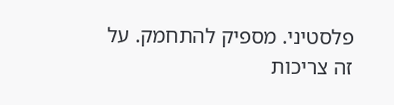פלסטיני. מספיק להתחמק. על זה צריכות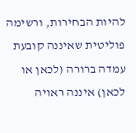להיות הבחירות, ורשימה פוליטית שאיננה קובעת עמדה ברורה (לכאן או לכאן) איננה ראויה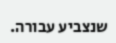שנצביע עבורה.